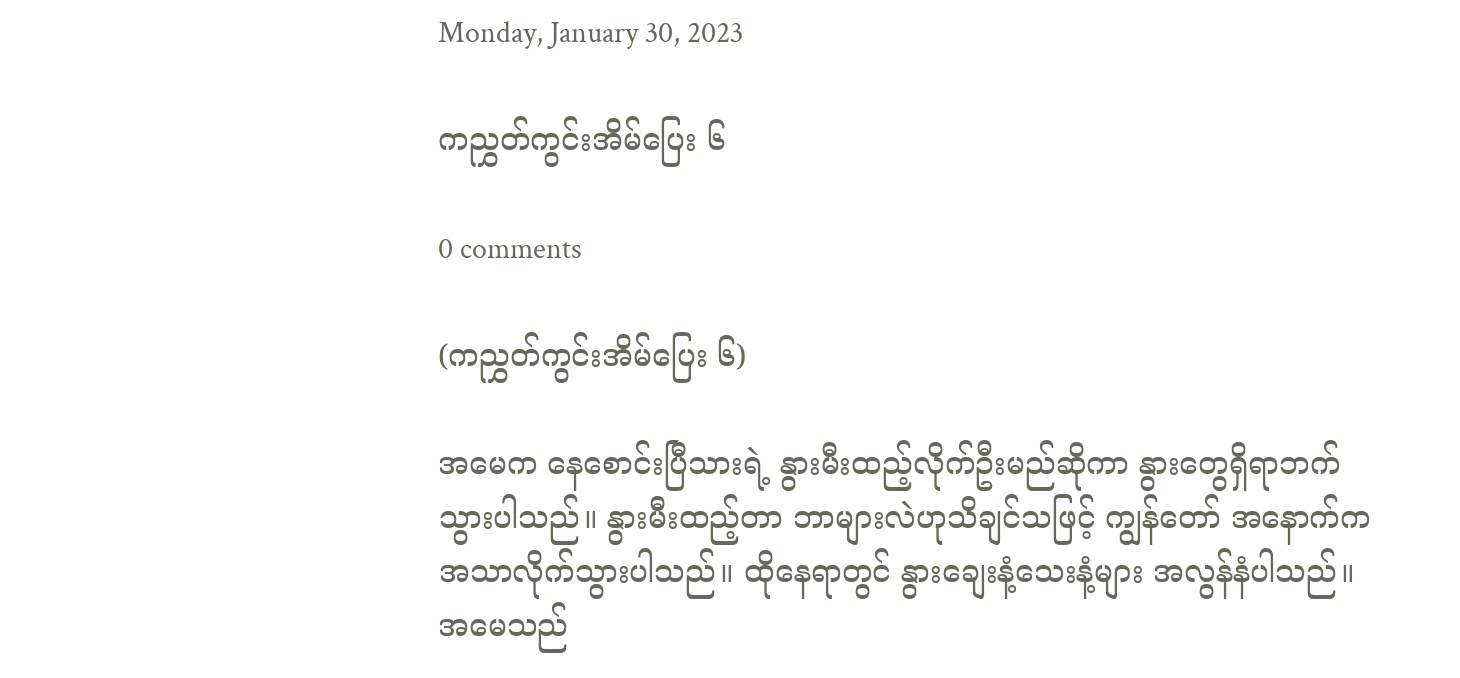Monday, January 30, 2023

ကညွှတ်ကွင်းအိမ်ပြေး ၆

0 comments

(ကညွှတ်ကွင်းအိမ်ပြေး ၆)

အမေက နေစောင်းပြီသားရဲ့ နွားမီးထည့်လိုက်ဦးမည်ဆိုကာ နွားတွေရှိရာဘက်သွားပါသည်။ နွားမီးထည့်တာ ဘာများလဲဟုသိချင်သဖြင့် ကျွန်တော် အနောက်ကအသာလိုက်သွားပါသည်။ ထိုနေရာတွင် နွားချေးနံ့သေးနံ့များ အလွန်နံပါသည်။ အမေသည်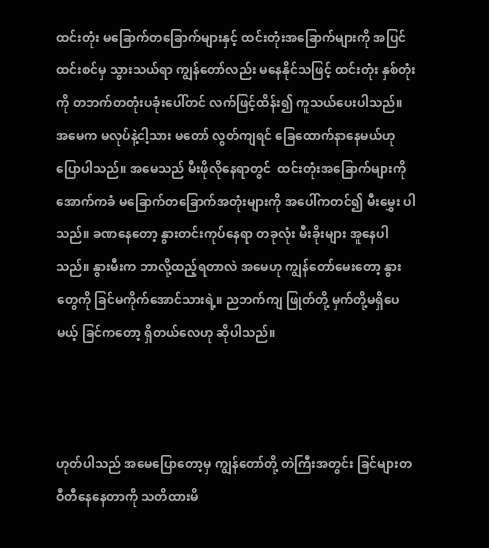ထင်းတုံး မခြောက်တခြောက်များနှင့် ထင်းတုံးအခြောက်များကို အပြင် ထင်းစင်မှ သွားသယ်ရာ ကျွန်တော်လည်း မနေနိုင်သဖြင့် ထင်းတုံး နှစ်တုံးကို တဘက်တတုံးပခုံးပေါ်တင် လက်ဖြင့်ထိန်း၍ ကူသယ်ပေးပါသည်။ အမေက မလုပ်နဲ့ငါ့သား မတော် လွတ်ကျရင် ခြေထောက်နာနေမယ်ဟုပြောပါသည်။ အမေသည် မီးဖိုလိုနေရာတွင်  ထင်းတုံးအခြောက်များကိုအောက်ကခံ မခြောက်တခြောက်အတုံးများကို အပေါ်ကတင်၍ မီးမွှေး ပါသည်။ ခဏနေတော့ နွားတင်းကုပ်နေရာ တခုလုံး မီးခိုးများ အူနေပါသည်။ နွားမီးက ဘာလို့ထည့်ရတာလဲ အမေဟု ကျွန်တော်မေးတော့ နွားတွေကို ခြင်မကိုက်အောင်သားရဲ့။ ညဘက်ကျ ဖြုတ်တို့ မှက်တို့မရှိပေမယ့် ခြင်ကတော့ ရှိတယ်လေဟု ဆိုပါသည်။



ဟုတ်ပါသည် အမေပြောတော့မှ ကျွန်တော်တို့ တဲကြီးအတွင်း ခြင်များတဝီတီနေနေတာကို သတိထားမိ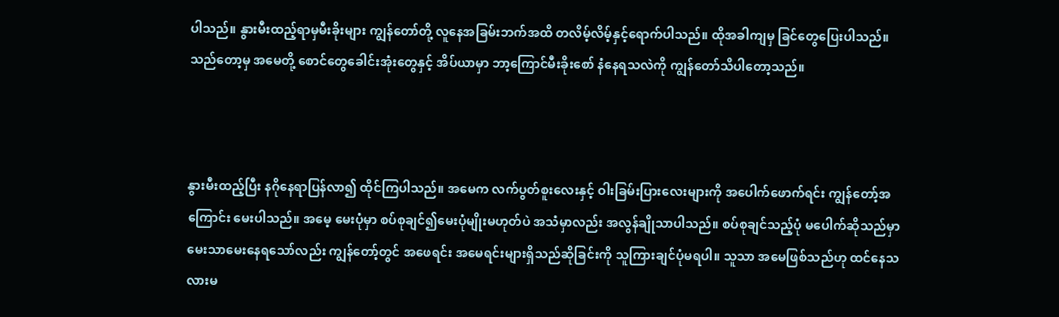ပါသည်။ နွားမီးထည့်ရာမှမီးခိုးများ ကျွန်တော်တို့ လူနေအခြမ်းဘက်အထိ တလိမ့်လိမ့်နှင့်ရောက်ပါသည်။ ထိုအခါကျမှ ခြင်တွေပြေးပါသည်။ သည်တော့မှ အမေတို့ စောင်တွေခေါင်းအုံးတွေနှင့် အိပ်ယာမှာ ဘာ့ကြောင်မီးခိုးစော် နံနေရသလဲကို ကျွန်တော်သိပါတော့သည်။



နွားမီးထည့်ပြီး နဂိုနေရာပြန်လာ၍ ထိုင်ကြပါသည်။ အမေက လက်ပွတ်စူးလေးနှင့် ဝါးခြမ်းပြားလေးများကို အပေါက်ဖောက်ရင်း ကျွန်တော့်အကြောင်း မေးပါသည်။ အမေ့ မေးပုံမှာ စပ်စုချင်၍မေးပုံမျိုးမဟုတ်ပဲ အသံမှာလည်း အလွန်ချိုသာပါသည်။ စပ်စုချင်သည့်ပုံ မပေါက်ဆိုသည်မှာ မေးသာမေးနေရသော်လည်း ကျွန်တော့်တွင် အဖေရင်း အမေရင်းများရှိသည်ဆိုခြင်းကို သူကြားချင်ပုံမရပါ။ သူသာ အမေဖြစ်သည်ဟု ထင်နေသလားမ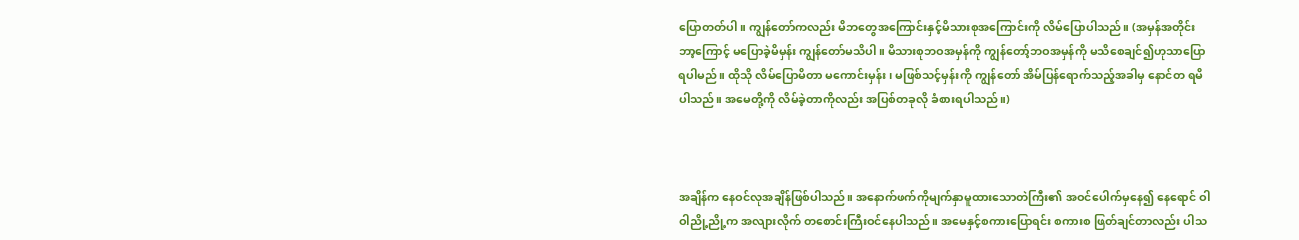ပြောတတ်ပါ။ ကျွန်တော်ကလည်း မိဘတွေအကြောင်းနှင့်မိသားစုအကြောင်းကို လိမ်ပြောပါသည်။ (အမှန်အတိုင်း ဘာ့ကြောင့် မပြောခဲ့မိမှန်း ကျွန်တော်မသိပါ။ မိသားစုဘဝအမှန်ကို ကျွန်တော့်ဘဝအမှန်ကို မသိစေချင်၍ဟုသာပြောရပါမည်။ ထိုသို လိမ်ပြောမိတာ မကောင်းမှန်း၊ မဖြစ်သင့်မှန်းကို ကျွန်တော် အိမ်ပြန်ရောက်သည့်အခါမှ နောင်တ ရမိပါသည်။ အမေတို့ကို လိမ်ခဲ့တာကိုလည်း အပြစ်တခုလို ခံစားရပါသည်။)



အချိန်က နေဝင်လုအချိန်ဖြစ်ပါသည်။ အနောက်ဖက်ကိုမျက်နှာမူထားသောတဲကြီး၏ အဝင်ပေါက်မှနေ၍ နေရောင် ဝါဝါညို့ညို့က အလျားလိုက် တစောင်းကြီးဝင်နေပါသည်။ အမေနှင့်စကားပြောရင်း စကားစ ဖြတ်ချင်တာလည်း ပါသ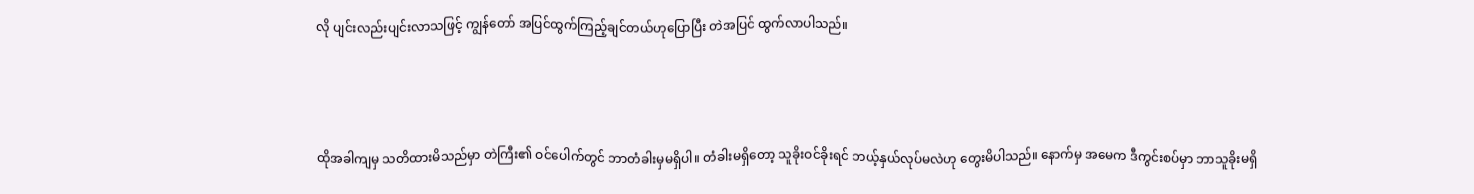လို ပျင်းလည်းပျင်းလာသဖြင့် ကျွန်တော် အပြင်ထွက်ကြည့်ချင်တယ်ဟုပြောပြီး တဲအပြင် ထွက်လာပါသည်။



ထိုအခါကျမှ သတိထားမိသည်မှာ တဲကြီး၏ ဝင်ပေါက်တွင် ဘာတံခါးမှမရှိပါ။ တံခါးမရှိတော့ သူခိုးဝင်ခိုးရင် ဘယ့်နှယ်လုပ်မလဲဟု တွေးမိပါသည်။ နောက်မှ အမေက ဒီကွင်းစပ်မှာ ဘာသူခိုးမရှိ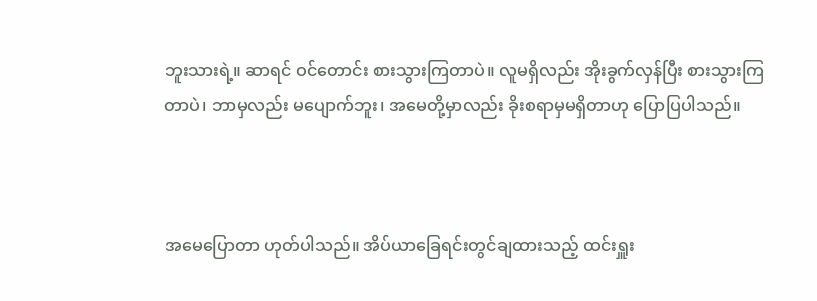ဘူးသားရဲ့။ ဆာရင် ဝင်တောင်း စားသွားကြတာပဲ။ လူမရှိလည်း အိုးခွက်လှန်ပြီး စားသွားကြတာပဲ၊ ဘာမှလည်း မပျောက်ဘူး၊ အမေတို့မှာလည်း ခိုးစရာမှမရှိတာဟု ပြောပြပါသည်။



အမေပြောတာ ဟုတ်ပါသည်။ အိပ်ယာခြေရင်းတွင်ချထားသည့် ထင်းရှူး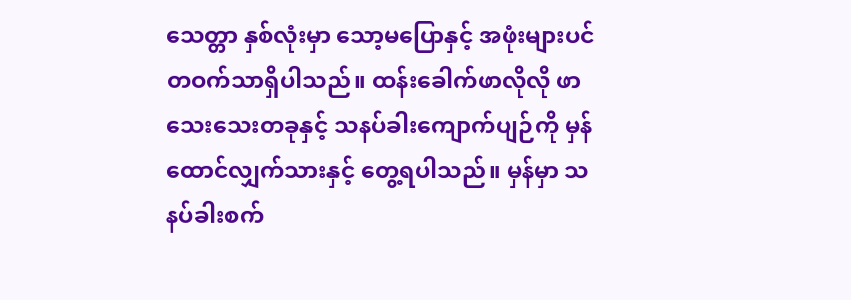သေတ္တာ နှစ်လုံးမှာ သော့မပြောနှင့် အဖုံးများပင် တဝက်သာရှိပါသည်။ ထန်းခေါက်ဖာလိုလို ဖာသေးသေးတခုနှင့် သနပ်ခါးကျောက်ပျဉ်ကို မှန်ထောင်လျှက်သားနှင့် တွေ့ရပါသည်။ မှန်မှာ သနပ်ခါးစက်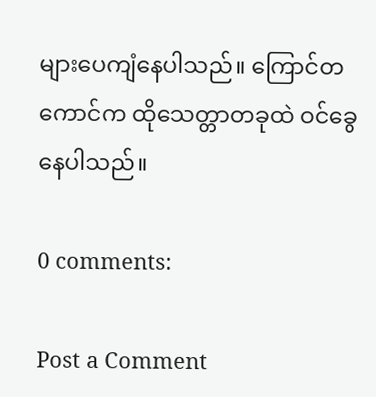များပေကျံနေပါသည်။ ကြောင်တကောင်က ထိုသေတ္တာတခုထဲ ဝင်ခွေနေပါသည်။

0 comments:

Post a Comment